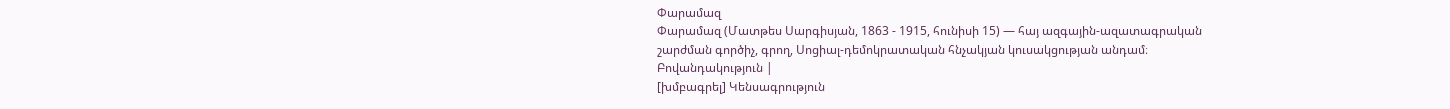Փարամազ
Փարամազ (Մատթես Սարգիսյան, 1863 - 1915, հունիսի 15) — հայ ազգային-ազատագրական շարժման գործիչ, գրող, Սոցիալ-դեմոկրատական հնչակյան կուսակցության անդամ։
Բովանդակություն |
[խմբագրել] Կենսագրություն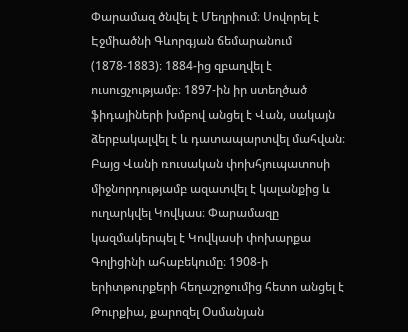Փարամազ ծնվել է Մեղրիում։ Սովորել է Էջմիածնի Գևորգյան ճեմարանում (1878-1883)։ 1884-ից զբաղվել է ուսուցչությամբ։ 1897-ին իր ստեղծած ֆիդայիների խմբով անցել է Վան, սակայն ձերբակալվել է և դատապարտվել մահվան։ Բայց Վանի ռուսական փոխհյուպատոսի միջնորդությամբ ազատվել է կալանքից և ուղարկվել Կովկաս։ Փարամազը կազմակերպել է Կովկասի փոխարքա Գոլիցինի ահաբեկումը։ 1908-ի երիտթուրքերի հեղաշրջումից հետո անցել է Թուրքիա, քարոզել Օսմանյան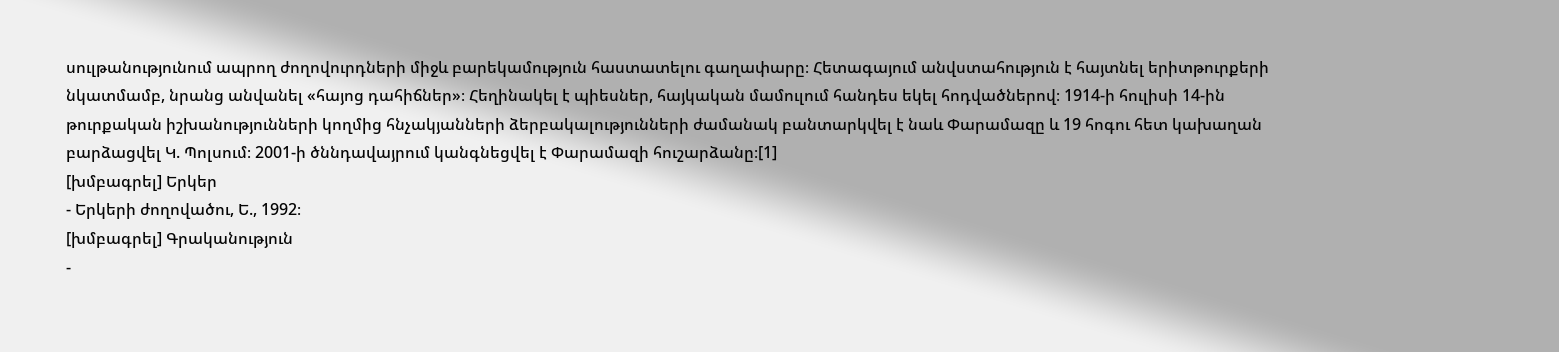սուլթանությունում ապրող ժողովուրդների միջև բարեկամություն հաստատելու գաղափարը։ Հետագայում անվստահություն է հայտնել երիտթուրքերի նկատմամբ, նրանց անվանել «հայոց դահիճներ»։ Հեղինակել է պիեսներ, հայկական մամուլում հանդես եկել հոդվածներով։ 1914-ի հուլիսի 14-ին թուրքական իշխանությունների կողմից հնչակյանների ձերբակալությունների ժամանակ բանտարկվել է նաև Փարամազը և 19 հոգու հետ կախաղան բարձացվել Կ. Պոլսում։ 2001-ի ծննդավայրում կանգնեցվել է Փարամազի հուշարձանը։[1]
[խմբագրել] Երկեր
- Երկերի ժողովածու, Ե., 1992։
[խմբագրել] Գրականություն
-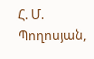Հ. Մ. Պողոսյան,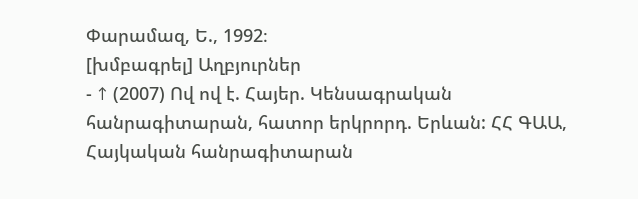Փարամազ, Ե., 1992։
[խմբագրել] Աղբյուրներ
- ↑ (2007) Ով ով է. Հայեր. Կենսագրական հանրագիտարան, հատոր երկրորդ. Երևան: ՀՀ ԳԱԱ, Հայկական հանրագիտարան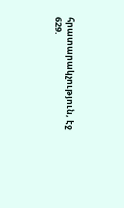հրատարակչություն, էջ 629.